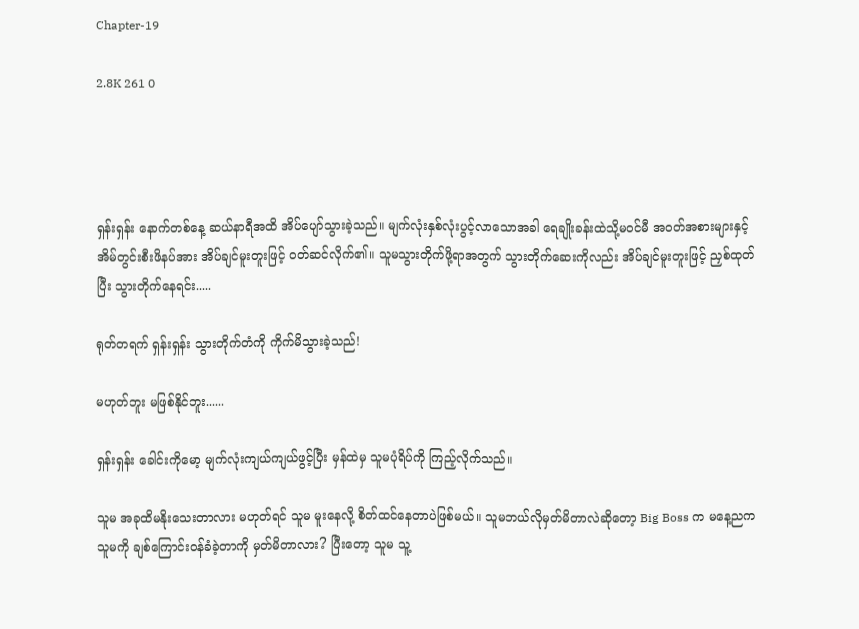Chapter-19

2.8K 261 0




ရှန်းရှန်း နောက်တစ်နေ့ ဆယ်နာရီအထိ အိပ်ပျော်သွားခဲ့သည်။ မျက်လုံးနှစ်လုံးပွင့်လာသောအခါ ရေချိုးခန်းထဲသို့မဝင်မီ အဝတ်အစားများနှင့်အိမ်တွင်းစီးဖိနပ်အား အိပ်ချင်မူးတူးဖြင့် ဝတ်ဆင်လိုက်၏။ သူမသွားတိုက်ဖို့ရာအတွက် သွားတိုက်ဆေးကိုလည်း အိပ်ချင်မူးတူးဖြင့် ညှစ်ထုတ်ပြီး သွားတိုက်နေရင်း.....

ရုတ်တရက် ရှန်းရှန်း သွားတိုက်တံကို ကိုက်မိသွားခဲ့သည်!

မဟုတ်ဘူး မဖြစ်နိုင်ဘူး......

ရှန်းရှန်း ခေါင်းကိုမော့ မျက်လုံးကျယ်ကျယ်ဖွင့်ပြီး မှန်ထဲမှ သူမပုံရိပ်ကို ကြည့်လိုက်သည်။

သူမ အခုထိမနိုးသေးတာလား မဟုတ်ရင် သူမ မူးနေလို့ စိတ်ထင်နေတာပဲဖြစ်မယ်။ သူမဘယ်လိုမှတ်မိတာလဲဆိုတော့ Big Boss က မနေ့ညက သူမကို ချစ်ကြောင်းဝန်ခံခဲ့တာကို မှတ်မိတာလား? ပြီးတော့ သူမ သူ့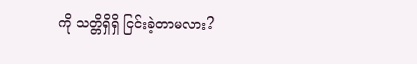ကို သတ္တိရှိရှိ ငြင်းခဲ့တာမလား?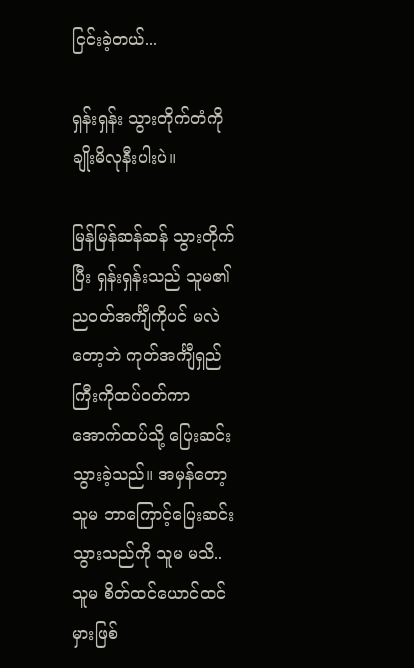ငြင်းခဲ့တယ်...

ရှန်းရှန်း သွားတိုက်တံကို ချိုးမိလုနီးပါးပဲ။

မြန်မြန်ဆန်ဆန် သွားတိုက်ပြီး ရှန်းရှန်းသည် သူမ၏ညဝတ်အင်္ကျီကိုပင် မလဲတော့ဘဲ ကုတ်အင်္ကျီရှည်ကြီးကိုထပ်ဝတ်ကာ အောက်ထပ်သို့ ပြေးဆင်းသွားခဲ့သည်။ အမှန်တော့ သူမ ဘာကြောင့်ပြေးဆင်းသွားသည်ကို သူမ မသိ.. သူမ စိတ်ထင်ယောင်ထင်မှားဖြစ်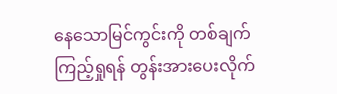နေသောမြင်ကွင်းကို တစ်ချက်ကြည့်ရှုရန် တွန်းအားပေးလိုက်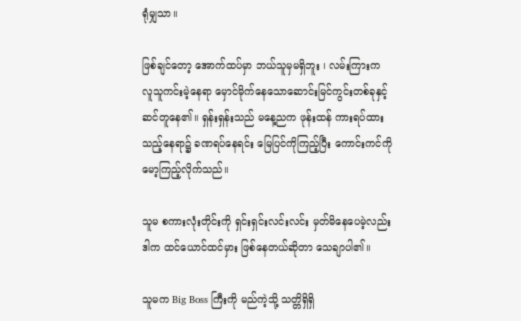ရုံမျှသာ။

ဖြစ်ချင်တော့ အောက်ထပ်မှာ ဘယ်သူမှမရှိဘူး ၊ လမ်းကြားက လူသူကင်းမဲ့နေရာ မှောင်မိုက်နေသောဆောင်းမြင်ကွင်းတစ်ခုနှင့်ဆင်တူနေ၏။ ရှန်းရှန်းသည် မနေ့ညက ဖုန်းထန် ကားရပ်ထားသည့်နေရာ၌ ခဏရပ်နေရင်း မြေပြင်ကိုကြည့်ပြီး ကောင်းကင်ကိုမော့ကြည့်လိုက်သည်။

သူမ စကားလုံးတိုင်းကို ရှင်းရှင်းလင်းလင်း မှတ်မိနေပေမဲ့လည်း ဒါက ထင်ယောင်ထင်မှား ဖြစ်နေတယ်ဆိုတာ သေချာပါ၏။

သူမက Big Boss ကြီးကို မည်ကဲ့သို့ သတ္တိရှိရှိ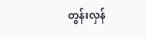တွန်းလှန်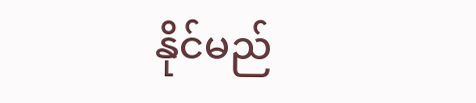နိုင်မည်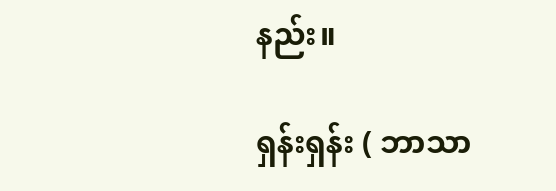နည်း။

ရှန်းရှန်း ( ဘာသာ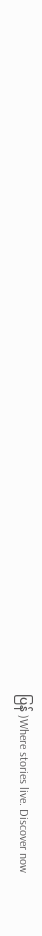ပြန် )Where stories live. Discover now